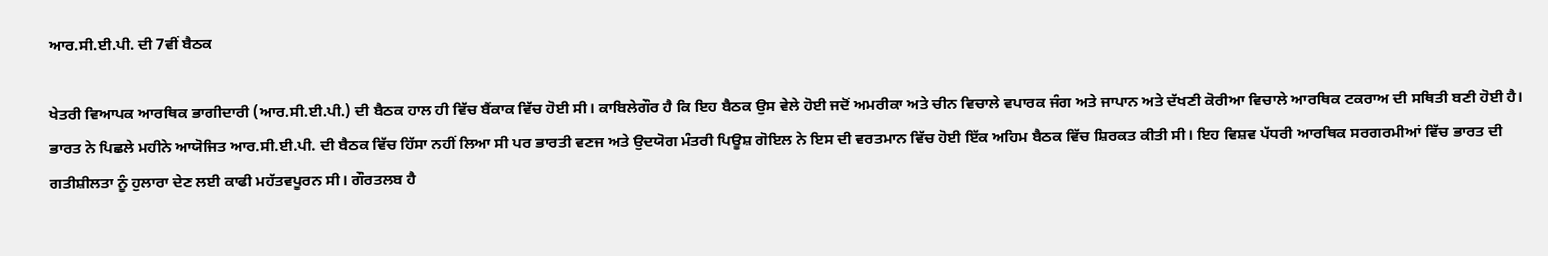ਆਰ.ਸੀ.ਈ.ਪੀ. ਦੀ 7ਵੀਂ ਬੈਠਕ

ਖੇਤਰੀ ਵਿਆਪਕ ਆਰਥਿਕ ਭਾਗੀਦਾਰੀ (ਆਰ.ਸੀ.ਈ.ਪੀ.) ਦੀ ਬੈਠਕ ਹਾਲ ਹੀ ਵਿੱਚ ਬੈਂਕਾਕ ਵਿੱਚ ਹੋਈ ਸੀ। ਕਾਬਿਲੇਗੌਰ ਹੈ ਕਿ ਇਹ ਬੈਠਕ ਉਸ ਵੇਲੇ ਹੋਈ ਜਦੋਂ ਅਮਰੀਕਾ ਅਤੇ ਚੀਨ ਵਿਚਾਲੇ ਵਪਾਰਕ ਜੰਗ ਅਤੇ ਜਾਪਾਨ ਅਤੇ ਦੱਖਣੀ ਕੋਰੀਆ ਵਿਚਾਲੇ ਆਰਥਿਕ ਟਕਰਾਅ ਦੀ ਸਥਿਤੀ ਬਣੀ ਹੋਈ ਹੈ। ਭਾਰਤ ਨੇ ਪਿਛਲੇ ਮਹੀਨੇ ਆਯੋਜਿਤ ਆਰ.ਸੀ.ਈ.ਪੀ. ਦੀ ਬੈਠਕ ਵਿੱਚ ਹਿੱਸਾ ਨਹੀਂ ਲਿਆ ਸੀ ਪਰ ਭਾਰਤੀ ਵਣਜ ਅਤੇ ਉਦਯੋਗ ਮੰਤਰੀ ਪਿਊਸ਼ ਗੋਇਲ ਨੇ ਇਸ ਦੀ ਵਰਤਮਾਨ ਵਿੱਚ ਹੋਈ ਇੱਕ ਅਹਿਮ ਬੈਠਕ ਵਿੱਚ ਸ਼ਿਰਕਤ ਕੀਤੀ ਸੀ। ਇਹ ਵਿਸ਼ਵ ਪੱਧਰੀ ਆਰਥਿਕ ਸਰਗਰਮੀਆਂ ਵਿੱਚ ਭਾਰਤ ਦੀ ਗਤੀਸ਼ੀਲਤਾ ਨੂੰ ਹੁਲਾਰਾ ਦੇਣ ਲਈ ਕਾਫੀ ਮਹੱਤਵਪੂਰਨ ਸੀ। ਗੌਰਤਲਬ ਹੈ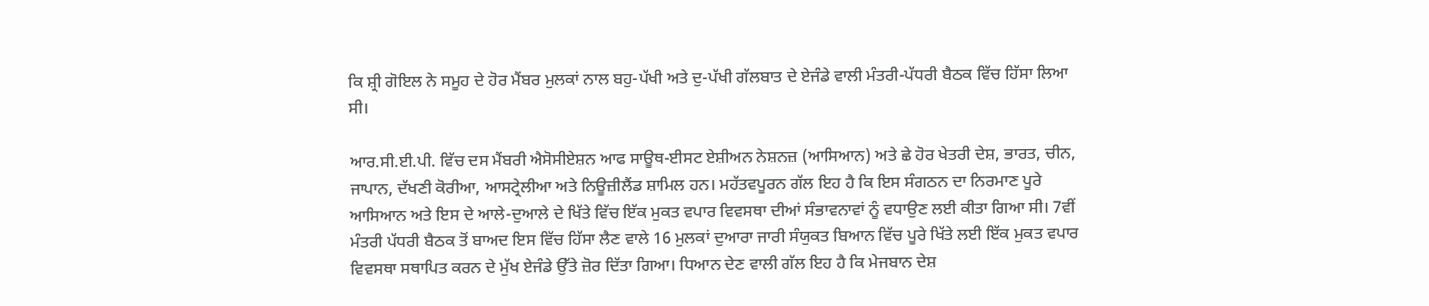ਕਿ ਸ਼੍ਰੀ ਗੋਇਲ ਨੇ ਸਮੂਹ ਦੇ ਹੋਰ ਮੈਂਬਰ ਮੁਲਕਾਂ ਨਾਲ ਬਹੁ-ਪੱਖੀ ਅਤੇ ਦੁ-ਪੱਖੀ ਗੱਲਬਾਤ ਦੇ ਏਜੰਡੇ ਵਾਲੀ ਮੰਤਰੀ-ਪੱਧਰੀ ਬੈਠਕ ਵਿੱਚ ਹਿੱਸਾ ਲਿਆ ਸੀ।

ਆਰ.ਸੀ.ਈ.ਪੀ. ਵਿੱਚ ਦਸ ਮੈਂਬਰੀ ਐਸੋਸੀਏਸ਼ਨ ਆਫ ਸਾਊਥ-ਈਸਟ ਏਸ਼ੀਅਨ ਨੇਸ਼ਨਜ਼ (ਆਸਿਆਨ) ਅਤੇ ਛੇ ਹੋਰ ਖੇਤਰੀ ਦੇਸ਼, ਭਾਰਤ, ਚੀਨ, ਜਾਪਾਨ, ਦੱਖਣੀ ਕੋਰੀਆ, ਆਸਟ੍ਰੇਲੀਆ ਅਤੇ ਨਿਊਜ਼ੀਲੈਂਡ ਸ਼ਾਮਿਲ ਹਨ। ਮਹੱਤਵਪੂਰਨ ਗੱਲ ਇਹ ਹੈ ਕਿ ਇਸ ਸੰਗਠਨ ਦਾ ਨਿਰਮਾਣ ਪੂਰੇ ਆਸਿਆਨ ਅਤੇ ਇਸ ਦੇ ਆਲੇ-ਦੁਆਲੇ ਦੇ ਖਿੱਤੇ ਵਿੱਚ ਇੱਕ ਮੁਕਤ ਵਪਾਰ ਵਿਵਸਥਾ ਦੀਆਂ ਸੰਭਾਵਨਾਵਾਂ ਨੂੰ ਵਧਾਉਣ ਲਈ ਕੀਤਾ ਗਿਆ ਸੀ। 7ਵੀਂ ਮੰਤਰੀ ਪੱਧਰੀ ਬੈਠਕ ਤੋਂ ਬਾਅਦ ਇਸ ਵਿੱਚ ਹਿੱਸਾ ਲੈਣ ਵਾਲੇ 16 ਮੁਲਕਾਂ ਦੁਆਰਾ ਜਾਰੀ ਸੰਯੁਕਤ ਬਿਆਨ ਵਿੱਚ ਪੂਰੇ ਖਿੱਤੇ ਲਈ ਇੱਕ ਮੁਕਤ ਵਪਾਰ ਵਿਵਸਥਾ ਸਥਾਪਿਤ ਕਰਨ ਦੇ ਮੁੱਖ ਏਜੰਡੇ ਉੱਤੇ ਜ਼ੋਰ ਦਿੱਤਾ ਗਿਆ। ਧਿਆਨ ਦੇਣ ਵਾਲੀ ਗੱਲ ਇਹ ਹੈ ਕਿ ਮੇਜਬਾਨ ਦੇਸ਼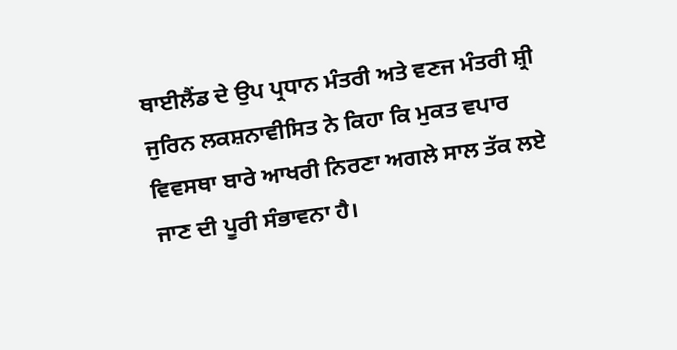ਥਾਈਲੈਂਡ ਦੇ ਉਪ ਪ੍ਰਧਾਨ ਮੰਤਰੀ ਅਤੇ ਵਣਜ ਮੰਤਰੀ ਸ਼੍ਰੀ ਜੁਰਿਨ ਲਕਸ਼ਨਾਵੀਸਿਤ ਨੇ ਕਿਹਾ ਕਿ ਮੁਕਤ ਵਪਾਰ ਵਿਵਸਥਾ ਬਾਰੇ ਆਖਰੀ ਨਿਰਣਾ ਅਗਲੇ ਸਾਲ ਤੱਕ ਲਏ ਜਾਣ ਦੀ ਪੂਰੀ ਸੰਭਾਵਨਾ ਹੈ।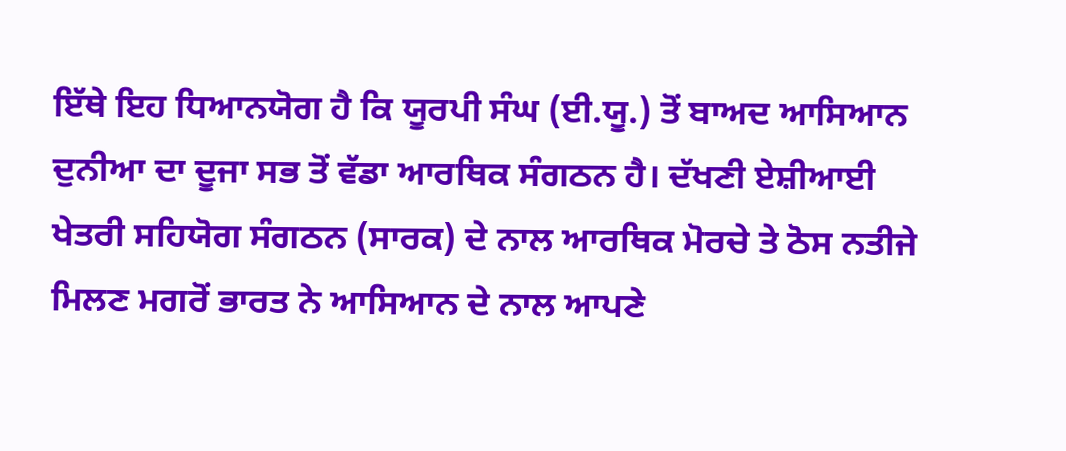ਇੱਥੇ ਇਹ ਧਿਆਨਯੋਗ ਹੈ ਕਿ ਯੂਰਪੀ ਸੰਘ (ਈ.ਯੂ.) ਤੋਂ ਬਾਅਦ ਆਸਿਆਨ ਦੁਨੀਆ ਦਾ ਦੂਜਾ ਸਭ ਤੋਂ ਵੱਡਾ ਆਰਥਿਕ ਸੰਗਠਨ ਹੈ। ਦੱਖਣੀ ਏਸ਼ੀਆਈ ਖੇਤਰੀ ਸਹਿਯੋਗ ਸੰਗਠਨ (ਸਾਰਕ) ਦੇ ਨਾਲ ਆਰਥਿਕ ਮੋਰਚੇ ਤੇ ਠੋਸ ਨਤੀਜੇ ਮਿਲਣ ਮਗਰੋਂ ਭਾਰਤ ਨੇ ਆਸਿਆਨ ਦੇ ਨਾਲ ਆਪਣੇ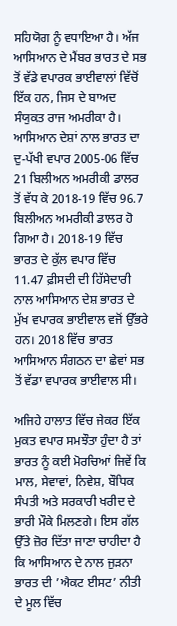ਸਹਿਯੋਗ ਨੂੰ ਵਧਾਇਆ ਹੈ। ਅੱਜ ਆਸਿਆਨ ਦੇ ਮੈਂਬਰ ਭਾਰਤ ਦੇ ਸਭ ਤੋਂ ਵੱਡੇ ਵਪਾਰਕ ਭਾਈਵਾਲਾਂ ਵਿੱਚੋਂ ਇੱਕ ਹਨ, ਜਿਸ ਦੇ ਬਾਅਦ ਸੰਯੁਕਤ ਰਾਜ ਅਮਰੀਕਾ ਹੈ। ਆਸਿਆਨ ਦੇਸ਼ਾਂ ਨਾਲ ਭਾਰਤ ਦਾ ਦੁ-ਪੱਖੀ ਵਪਾਰ 2005-06 ਵਿੱਚ 21 ਬਿਲੀਅਨ ਅਮਰੀਕੀ ਡਾਲਰ ਤੋਂ ਵੱਧ ਕੇ 2018-19 ਵਿੱਚ 96.7 ਬਿਲੀਅਨ ਅਮਰੀਕੀ ਡਾਲਰ ਹੋ ਗਿਆ ਹੈ। 2018-19 ਵਿੱਚ ਭਾਰਤ ਦੇ ਕੁੱਲ ਵਪਾਰ ਵਿੱਚ 11.47 ਫ਼ੀਸਦੀ ਦੀ ਹਿੱਸੇਦਾਰੀ ਨਾਲ ਆਸਿਆਨ ਦੇਸ਼ ਭਾਰਤ ਦੇ ਮੁੱਖ ਵਪਾਰਕ ਭਾਈਵਾਲ ਵਜੋਂ ਉੱਭਰੇ ਹਨ। 2018 ਵਿੱਚ ਭਾਰਤ ਆਸਿਆਨ ਸੰਗਠਨ ਦਾ ਛੇਵਾਂ ਸਭ ਤੋਂ ਵੱਡਾ ਵਪਾਰਕ ਭਾਈਵਾਲ ਸੀ।

ਅਜਿਹੇ ਹਾਲਾਤ ਵਿੱਚ ਜੇਕਰ ਇੱਕ ਮੁਕਤ ਵਪਾਰ ਸਮਝੌਤਾ ਹੁੰਦਾ ਹੈ ਤਾਂ ਭਾਰਤ ਨੂੰ ਕਈ ਮੋਰਚਿਆਂ ਜਿਵੇਂ ਕਿ ਮਾਲ, ਸੇਵਾਵਾਂ, ਨਿਵੇਸ਼, ਬੌਧਿਕ ਸੰਪਤੀ ਅਤੇ ਸਰਕਾਰੀ ਖਰੀਦ ਦੇ ਭਾਰੀ ਮੌਕੇ ਮਿਲਣਗੇ। ਇਸ ਗੱਲ ਉੱਤੇ ਜ਼ੋਰ ਦਿੱਤਾ ਜਾਣਾ ਚਾਹੀਦਾ ਹੈ ਕਿ ਆਸਿਆਨ ਦੇ ਨਾਲ ਜੁੜਨਾ ਭਾਰਤ ਦੀ ’ਐਕਟ ਈਸਟ’ ਨੀਤੀ ਦੇ ਮੂਲ ਵਿੱਚ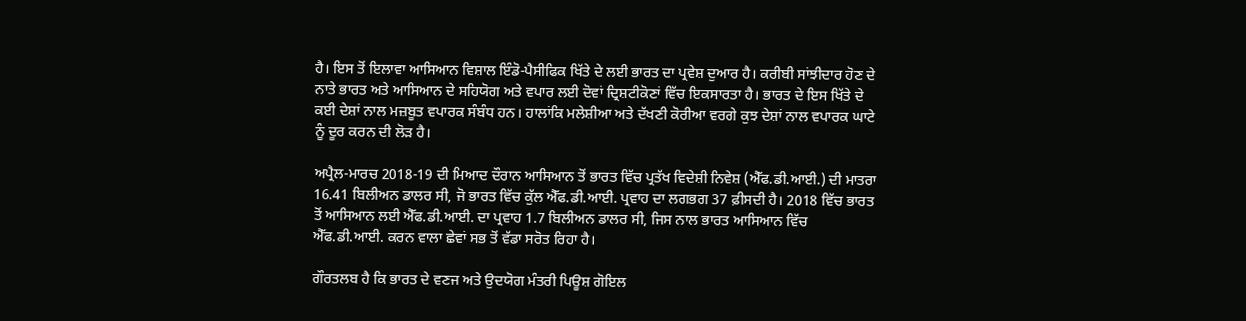ਹੈ। ਇਸ ਤੋਂ ਇਲਾਵਾ ਆਸਿਆਨ ਵਿਸ਼ਾਲ ਇੰਡੋ-ਪੈਸੀਫਿਕ ਖਿੱਤੇ ਦੇ ਲਈ ਭਾਰਤ ਦਾ ਪ੍ਰਵੇਸ਼ ਦੁਆਰ ਹੈ। ਕਰੀਬੀ ਸਾਂਝੀਦਾਰ ਹੋਣ ਦੇ ਨਾਤੇ ਭਾਰਤ ਅਤੇ ਆਸਿਆਨ ਦੇ ਸਹਿਯੋਗ ਅਤੇ ਵਪਾਰ ਲਈ ਦੋਵਾਂ ਦ੍ਰਿਸ਼ਟੀਕੋਣਾਂ ਵਿੱਚ ਇਕਸਾਰਤਾ ਹੈ। ਭਾਰਤ ਦੇ ਇਸ ਖਿੱਤੇ ਦੇ ਕਈ ਦੇਸ਼ਾਂ ਨਾਲ ਮਜ਼ਬੂਤ ਵਪਾਰਕ ਸੰਬੰਧ ਹਨ। ਹਾਲਾਂਕਿ ਮਲੇਸ਼ੀਆ ਅਤੇ ਦੱਖਣੀ ਕੋਰੀਆ ਵਰਗੇ ਕੁਝ ਦੇਸ਼ਾਂ ਨਾਲ ਵਪਾਰਕ ਘਾਟੇ ਨੂੰ ਦੂਰ ਕਰਨ ਦੀ ਲੋੜ ਹੈ।

ਅਪ੍ਰੈਲ-ਮਾਰਚ 2018-19 ਦੀ ਮਿਆਦ ਦੌਰਾਨ ਆਸਿਆਨ ਤੋਂ ਭਾਰਤ ਵਿੱਚ ਪ੍ਰਤੱਖ ਵਿਦੇਸ਼ੀ ਨਿਵੇਸ਼ (ਐੱਫ.ਡੀ.ਆਈ.) ਦੀ ਮਾਤਰਾ 16.41 ਬਿਲੀਅਨ ਡਾਲਰ ਸੀ, ਜੋ ਭਾਰਤ ਵਿੱਚ ਕੁੱਲ ਐੱਫ.ਡੀ.ਆਈ. ਪ੍ਰਵਾਹ ਦਾ ਲਗਭਗ 37 ਫ਼ੀਸਦੀ ਹੈ। 2018 ਵਿੱਚ ਭਾਰਤ ਤੋਂ ਆਸਿਆਨ ਲਈ ਐੱਫ.ਡੀ.ਆਈ. ਦਾ ਪ੍ਰਵਾਹ 1.7 ਬਿਲੀਅਨ ਡਾਲਰ ਸੀ, ਜਿਸ ਨਾਲ ਭਾਰਤ ਆਸਿਆਨ ਵਿੱਚ ਐੱਫ.ਡੀ.ਆਈ. ਕਰਨ ਵਾਲਾ ਛੇਵਾਂ ਸਭ ਤੋਂ ਵੱਡਾ ਸਰੋਤ ਰਿਹਾ ਹੈ।

ਗੌਰਤਲਬ ਹੈ ਕਿ ਭਾਰਤ ਦੇ ਵਣਜ ਅਤੇ ਉਦਯੋਗ ਮੰਤਰੀ ਪਿਊਸ਼ ਗੋਇਲ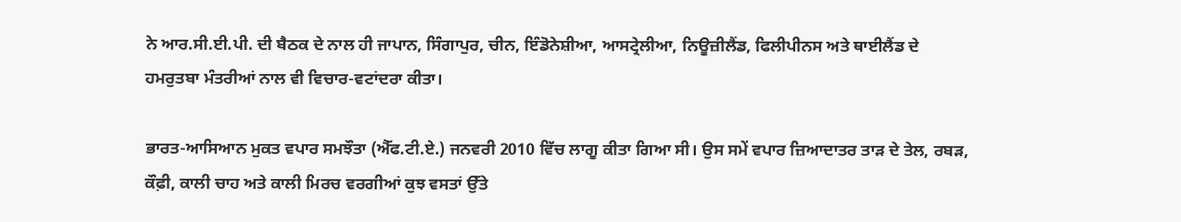ਨੇ ਆਰ.ਸੀ.ਈ.ਪੀ. ਦੀ ਬੈਠਕ ਦੇ ਨਾਲ ਹੀ ਜਾਪਾਨ, ਸਿੰਗਾਪੁਰ, ਚੀਨ, ਇੰਡੋਨੇਸ਼ੀਆ, ਆਸਟ੍ਰੇਲੀਆ, ਨਿਊਜ਼ੀਲੈਂਡ, ਫਿਲੀਪੀਨਸ ਅਤੇ ਥਾਈਲੈਂਡ ਦੇ ਹਮਰੁਤਬਾ ਮੰਤਰੀਆਂ ਨਾਲ ਵੀ ਵਿਚਾਰ-ਵਟਾਂਦਰਾ ਕੀਤਾ।

ਭਾਰਤ-ਆਸਿਆਨ ਮੁਕਤ ਵਪਾਰ ਸਮਝੌਤਾ (ਐੱਫ.ਟੀ.ਏ.) ਜਨਵਰੀ 2010 ਵਿੱਚ ਲਾਗੂ ਕੀਤਾ ਗਿਆ ਸੀ। ਉਸ ਸਮੇਂ ਵਪਾਰ ਜ਼ਿਆਦਾਤਰ ਤਾੜ ਦੇ ਤੇਲ, ਰਬੜ, ਕੌਫ਼ੀ, ਕਾਲੀ ਚਾਹ ਅਤੇ ਕਾਲੀ ਮਿਰਚ ਵਰਗੀਆਂ ਕੁਝ ਵਸਤਾਂ ਉੱਤੇ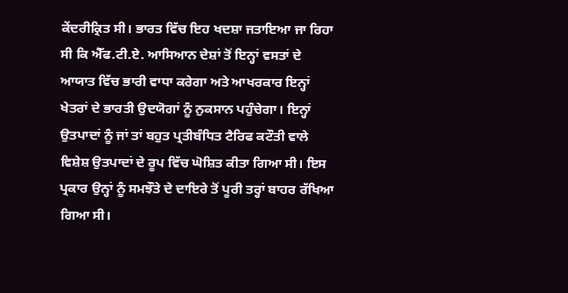ਕੇਂਦਰੀਕ੍ਰਿਤ ਸੀ। ਭਾਰਤ ਵਿੱਚ ਇਹ ਖਦਸ਼ਾ ਜਤਾਇਆ ਜਾ ਰਿਹਾ ਸੀ ਕਿ ਐੱਫ.ਟੀ.ਏ. ਆਸਿਆਨ ਦੇਸ਼ਾਂ ਤੋਂ ਇਨ੍ਹਾਂ ਵਸਤਾਂ ਦੇ ਆਯਾਤ ਵਿੱਚ ਭਾਰੀ ਵਾਧਾ ਕਰੇਗਾ ਅਤੇ ਆਖਰਕਾਰ ਇਨ੍ਹਾਂ ਖੇਤਰਾਂ ਦੇ ਭਾਰਤੀ ਉਦਯੋਗਾਂ ਨੂੰ ਨੁਕਸਾਨ ਪਹੁੰਚੇਗਾ। ਇਨ੍ਹਾਂ ਉਤਪਾਦਾਂ ਨੂੰ ਜਾਂ ਤਾਂ ਬਹੁਤ ਪ੍ਰਤੀਬੰਧਿਤ ਟੈਰਿਫ ਕਟੌਤੀ ਵਾਲੇ ਵਿਸ਼ੇਸ਼ ਉਤਪਾਦਾਂ ਦੇ ਰੂਪ ਵਿੱਚ ਘੋਸ਼ਿਤ ਕੀਤਾ ਗਿਆ ਸੀ। ਇਸ ਪ੍ਰਕਾਰ ਉਨ੍ਹਾਂ ਨੂੰ ਸਮਝੌਤੇ ਦੇ ਦਾਇਰੇ ਤੋਂ ਪੂਰੀ ਤਰ੍ਹਾਂ ਬਾਹਰ ਰੱਖਿਆ ਗਿਆ ਸੀ।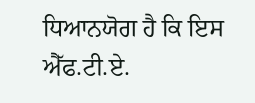ਧਿਆਨਯੋਗ ਹੈ ਕਿ ਇਸ ਐੱਫ.ਟੀ.ਏ.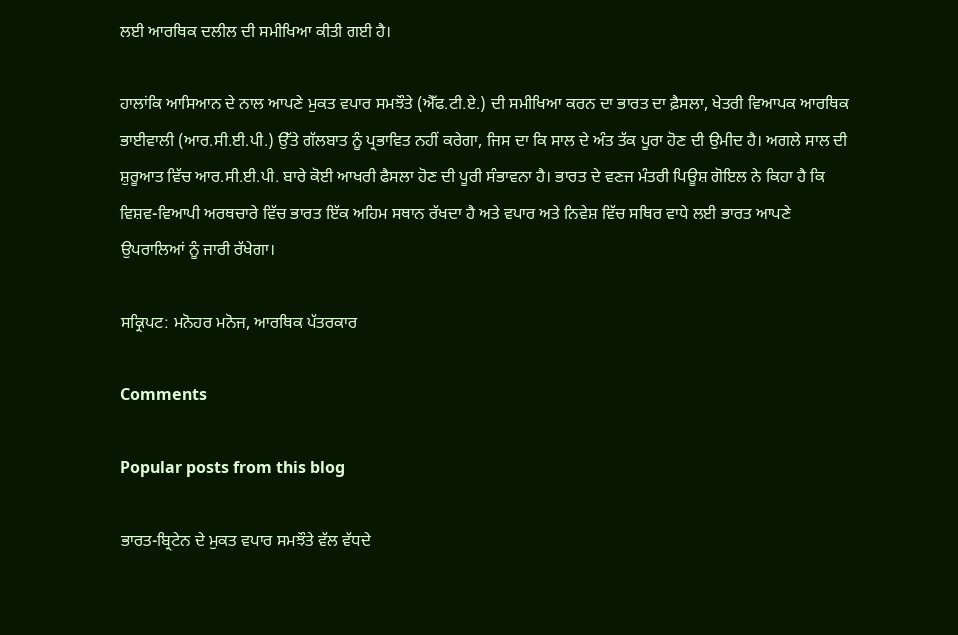ਲਈ ਆਰਥਿਕ ਦਲੀਲ ਦੀ ਸਮੀਖਿਆ ਕੀਤੀ ਗਈ ਹੈ।

ਹਾਲਾਂਕਿ ਆਸਿਆਨ ਦੇ ਨਾਲ ਆਪਣੇ ਮੁਕਤ ਵਪਾਰ ਸਮਝੌਤੇ (ਐੱਫ.ਟੀ.ਏ.) ਦੀ ਸਮੀਖਿਆ ਕਰਨ ਦਾ ਭਾਰਤ ਦਾ ਫ਼ੈਸਲਾ, ਖੇਤਰੀ ਵਿਆਪਕ ਆਰਥਿਕ ਭਾਈਵਾਲੀ (ਆਰ.ਸੀ.ਈ.ਪੀ.) ਉੱਤੇ ਗੱਲਬਾਤ ਨੂੰ ਪ੍ਰਭਾਵਿਤ ਨਹੀਂ ਕਰੇਗਾ, ਜਿਸ ਦਾ ਕਿ ਸਾਲ ਦੇ ਅੰਤ ਤੱਕ ਪੂਰਾ ਹੋਣ ਦੀ ਉਮੀਦ ਹੈ। ਅਗਲੇ ਸਾਲ ਦੀ ਸ਼ੁਰੂਆਤ ਵਿੱਚ ਆਰ.ਸੀ.ਈ.ਪੀ. ਬਾਰੇ ਕੋਈ ਆਖਰੀ ਫੈਸਲਾ ਹੋਣ ਦੀ ਪੂਰੀ ਸੰਭਾਵਨਾ ਹੈ। ਭਾਰਤ ਦੇ ਵਣਜ ਮੰਤਰੀ ਪਿਊਸ਼ ਗੋਇਲ ਨੇ ਕਿਹਾ ਹੈ ਕਿ ਵਿਸ਼ਵ-ਵਿਆਪੀ ਅਰਥਚਾਰੇ ਵਿੱਚ ਭਾਰਤ ਇੱਕ ਅਹਿਮ ਸਥਾਨ ਰੱਖਦਾ ਹੈ ਅਤੇ ਵਪਾਰ ਅਤੇ ਨਿਵੇਸ਼ ਵਿੱਚ ਸਥਿਰ ਵਾਧੇ ਲਈ ਭਾਰਤ ਆਪਣੇ ਉਪਰਾਲਿਆਂ ਨੂੰ ਜਾਰੀ ਰੱਖੇਗਾ।

ਸਕ੍ਰਿਪਟ: ਮਨੋਹਰ ਮਨੋਜ, ਆਰਥਿਕ ਪੱਤਰਕਾਰ

Comments

Popular posts from this blog

ਭਾਰਤ-ਬ੍ਰਿਟੇਨ ਦੇ ਮੁਕਤ ਵਪਾਰ ਸਮਝੌਤੇ ਵੱਲ ਵੱਧਦੇ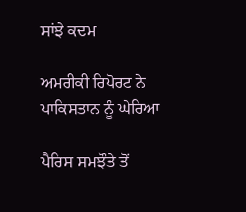ਸਾਂਝੇ ਕਦਮ

ਅਮਰੀਕੀ ਰਿਪੋਰਟ ਨੇ ਪਾਕਿਸਤਾਨ ਨੂੰ ਘੇਰਿਆ

ਪੈਰਿਸ ਸਮਝੌਤੇ ਤੋਂ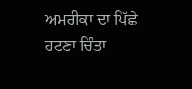ਅਮਰੀਕਾ ਦਾ ਪਿੱਛੇ ਹਟਣਾ ਚਿੰਤਾ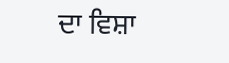ਦਾ ਵਿਸ਼ਾ